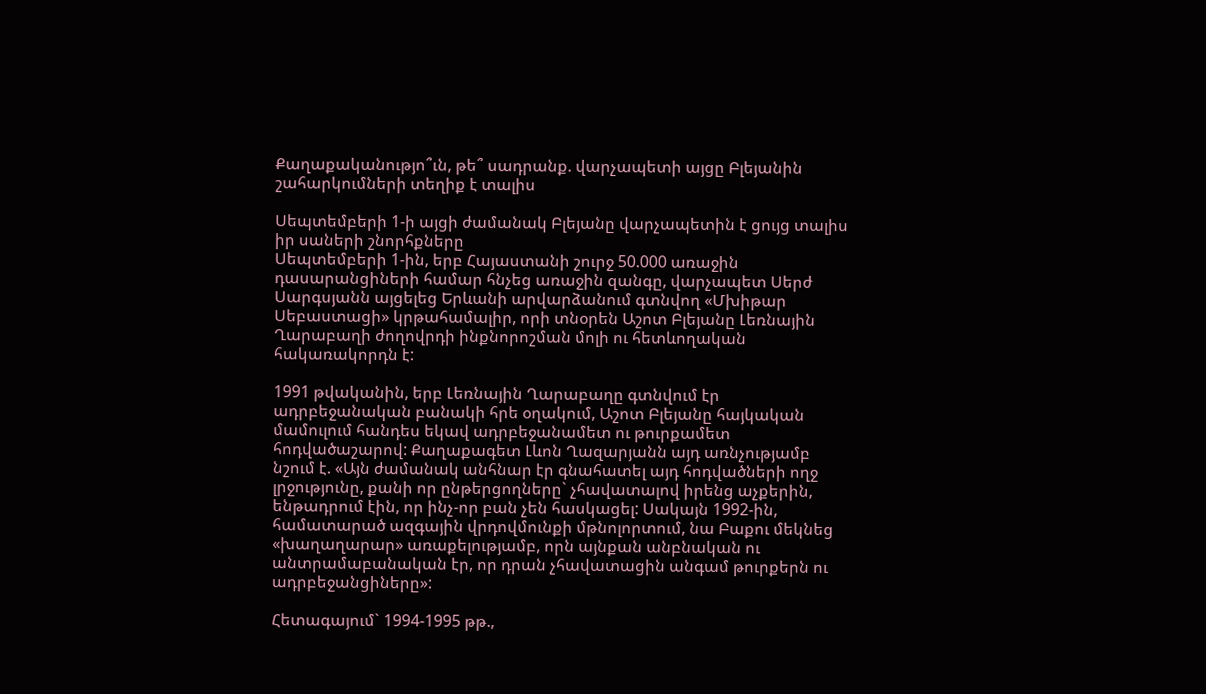Քաղաքականությո՞ւն, թե՞ սադրանք. վարչապետի այցը Բլեյանին շահարկումների տեղիք է տալիս

Սեպտեմբերի 1-ի այցի ժամանակ Բլեյանը վարչապետին է ցույց տալիս իր սաների շնորհքները
Սեպտեմբերի 1-ին, երբ Հայաստանի շուրջ 50.000 առաջին դասարանցիների համար հնչեց առաջին զանգը, վարչապետ Սերժ Սարգսյանն այցելեց Երևանի արվարձանում գտնվող «Մխիթար Սեբաստացի» կրթահամալիր, որի տնօրեն Աշոտ Բլեյանը Լեռնային Ղարաբաղի ժողովրդի ինքնորոշման մոլի ու հետևողական հակառակորդն է:

1991 թվականին, երբ Լեռնային Ղարաբաղը գտնվում էր ադրբեջանական բանակի հրե օղակում, Աշոտ Բլեյանը հայկական մամուլում հանդես եկավ ադրբեջանամետ ու թուրքամետ հոդվածաշարով: Քաղաքագետ Լևոն Ղազարյանն այդ առնչությամբ նշում է. «Այն ժամանակ անհնար էր գնահատել այդ հոդվածների ողջ լրջությունը, քանի որ ընթերցողները` չհավատալով իրենց աչքերին, ենթադրում էին, որ ինչ-որ բան չեն հասկացել: Սակայն 1992-ին, համատարած ազգային վրդովմունքի մթնոլորտում, նա Բաքու մեկնեց «խաղաղարար» առաքելությամբ, որն այնքան անբնական ու անտրամաբանական էր, որ դրան չհավատացին անգամ թուրքերն ու ադրբեջանցիները»:

Հետագայում` 1994-1995 թթ.,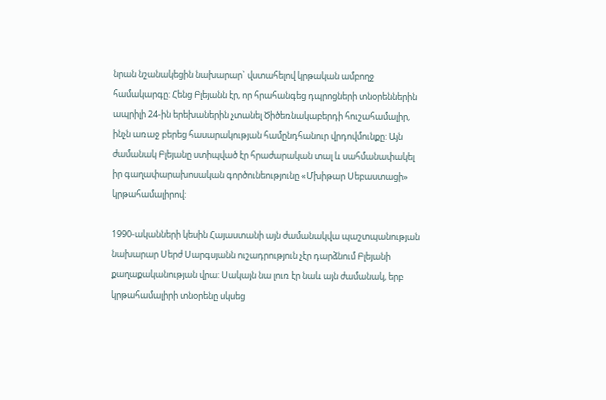նրան նշանակեցին նախարար` վստահելով կրթական ամբողջ համակարգը: Հենց Բլեյանն էր, որ հրահանգեց դպրոցների տնօրեններին ապրիլի 24-ին երեխաներին չտանել Ծիծեռնակաբերդի հուշահամալիր, ինչն առաջ բերեց հասարակության համընդհանուր վրդովմունքը: Այն ժամանակ Բլեյանը ստիպված էր հրաժարական տալ և սահմանափակել իր գաղափարախոսական գործունեությունը «Մխիթար Սեբաստացի» կրթահամալիրով:

1990-ականների կեսին Հայաստանի այն ժամանակվա պաշտպանության նախարար Սերժ Սարգսյանն ուշադրություն չէր դարձնում Բլեյանի քաղաքականության վրա: Սակայն նա լուռ էր նաև այն ժամանակ, երբ կրթահամալիրի տնօրենը սկսեց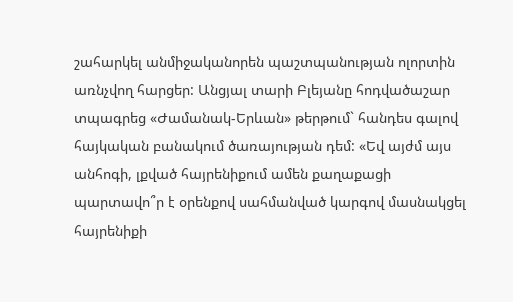շահարկել անմիջականորեն պաշտպանության ոլորտին առնչվող հարցեր: Անցյալ տարի Բլեյանը հոդվածաշար տպագրեց «Ժամանակ-Երևան» թերթում` հանդես գալով հայկական բանակում ծառայության դեմ: «Եվ այժմ այս անհոգի, լքված հայրենիքում ամեն քաղաքացի պարտավո՞ր է օրենքով սահմանված կարգով մասնակցել հայրենիքի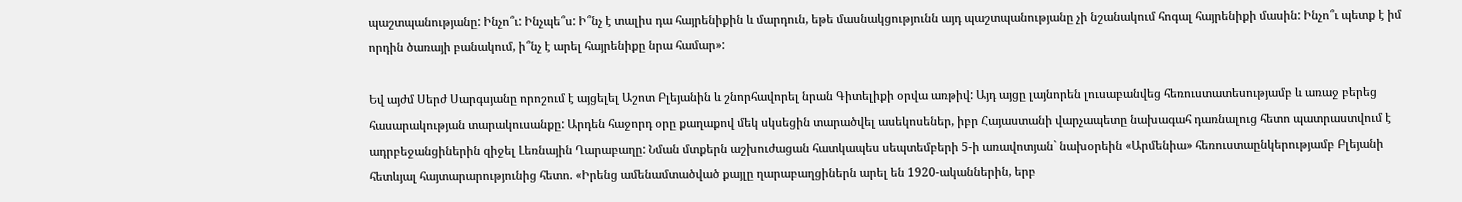պաշտպանությանը: Ինչո՞ւ: Ինչպե՞ս: Ի՞նչ է տալիս դա հայրենիքին և մարդուն, եթե մասնակցությունն այդ պաշտպանությանը չի նշանակում հոգալ հայրենիքի մասին: Ինչո՞ւ պետք է իմ որդին ծառայի բանակում, ի՞նչ է արել հայրենիքը նրա համար»:

Եվ այժմ Սերժ Սարգսյանը որոշում է այցելել Աշոտ Բլեյանին և շնորհավորել նրան Գիտելիքի օրվա առթիվ: Այդ այցը լայնորեն լուսաբանվեց հեռուստատեսությամբ և առաջ բերեց հասարակության տարակուսանքը: Արդեն հաջորդ օրը քաղաքով մեկ սկսեցին տարածվել ասեկոսեներ, իբր Հայաստանի վարչապետը նախագահ դառնալուց հետո պատրաստվում է ադրբեջանցիներին զիջել Լեռնային Ղարաբաղը: Նման մտքերն աշխուժացան հատկապես սեպտեմբերի 5-ի առավոտյան` նախօրեին «Արմենիա» հեռուստաընկերությամբ Բլեյանի հետևյալ հայտարարությունից հետո. «Իրենց ամենամտածված քայլը ղարաբաղցիներն արել են 1920-ականներին, երբ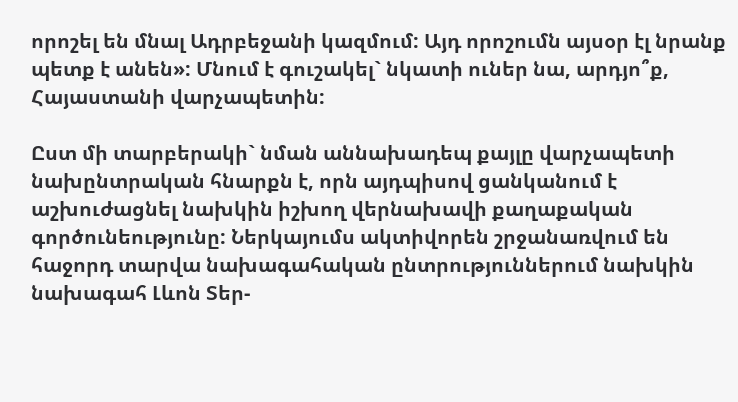որոշել են մնալ Ադրբեջանի կազմում: Այդ որոշումն այսօր էլ նրանք պետք է անեն»: Մնում է գուշակել` նկատի ուներ նա, արդյո՞ք, Հայաստանի վարչապետին:

Ըստ մի տարբերակի` նման աննախադեպ քայլը վարչապետի նախընտրական հնարքն է, որն այդպիսով ցանկանում է աշխուժացնել նախկին իշխող վերնախավի քաղաքական գործունեությունը: Ներկայումս ակտիվորեն շրջանառվում են հաջորդ տարվա նախագահական ընտրություններում նախկին նախագահ Լևոն Տեր-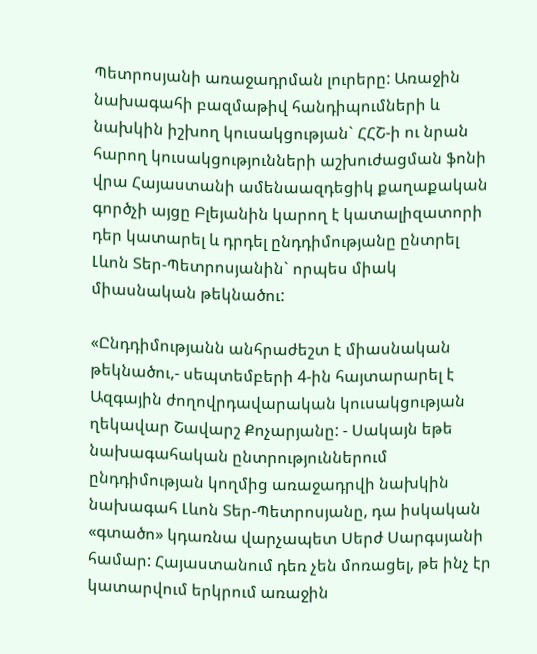Պետրոսյանի առաջադրման լուրերը: Առաջին նախագահի բազմաթիվ հանդիպումների և նախկին իշխող կուսակցության` ՀՀՇ-ի ու նրան հարող կուսակցությունների աշխուժացման ֆոնի վրա Հայաստանի ամենաազդեցիկ քաղաքական գործչի այցը Բլեյանին կարող է կատալիզատորի դեր կատարել և դրդել ընդդիմությանը ընտրել Լևոն Տեր-Պետրոսյանին` որպես միակ միասնական թեկնածու:

«Ընդդիմությանն անհրաժեշտ է միասնական թեկնածու,- սեպտեմբերի 4-ին հայտարարել է Ազգային ժողովրդավարական կուսակցության ղեկավար Շավարշ Քոչարյանը: - Սակայն եթե նախագահական ընտրություններում ընդդիմության կողմից առաջադրվի նախկին նախագահ Լևոն Տեր-Պետրոսյանը, դա իսկական «գտածո» կդառնա վարչապետ Սերժ Սարգսյանի համար: Հայաստանում դեռ չեն մոռացել, թե ինչ էր կատարվում երկրում առաջին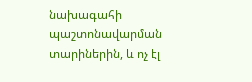նախագահի պաշտոնավարման տարիներին, և ոչ էլ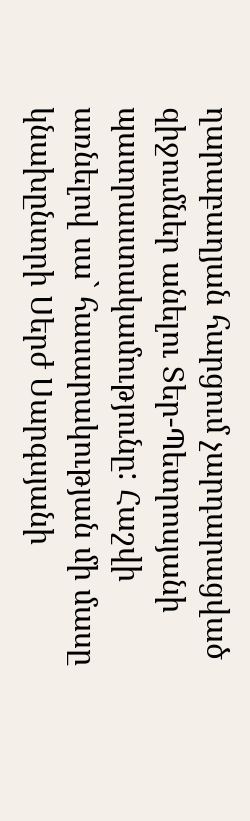ղարաբաղյան հարցում չարդարացված զիջումներ անելու Տեր-Պետրոսյանի պատրաստակամությունը: Հաշվի առնելով սա` հասարակության մի մասը կնախընտրի Սերժ Սարգսյանի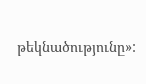թեկնածությունը»: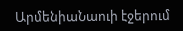ԱրմենիաՆաուի էջերում